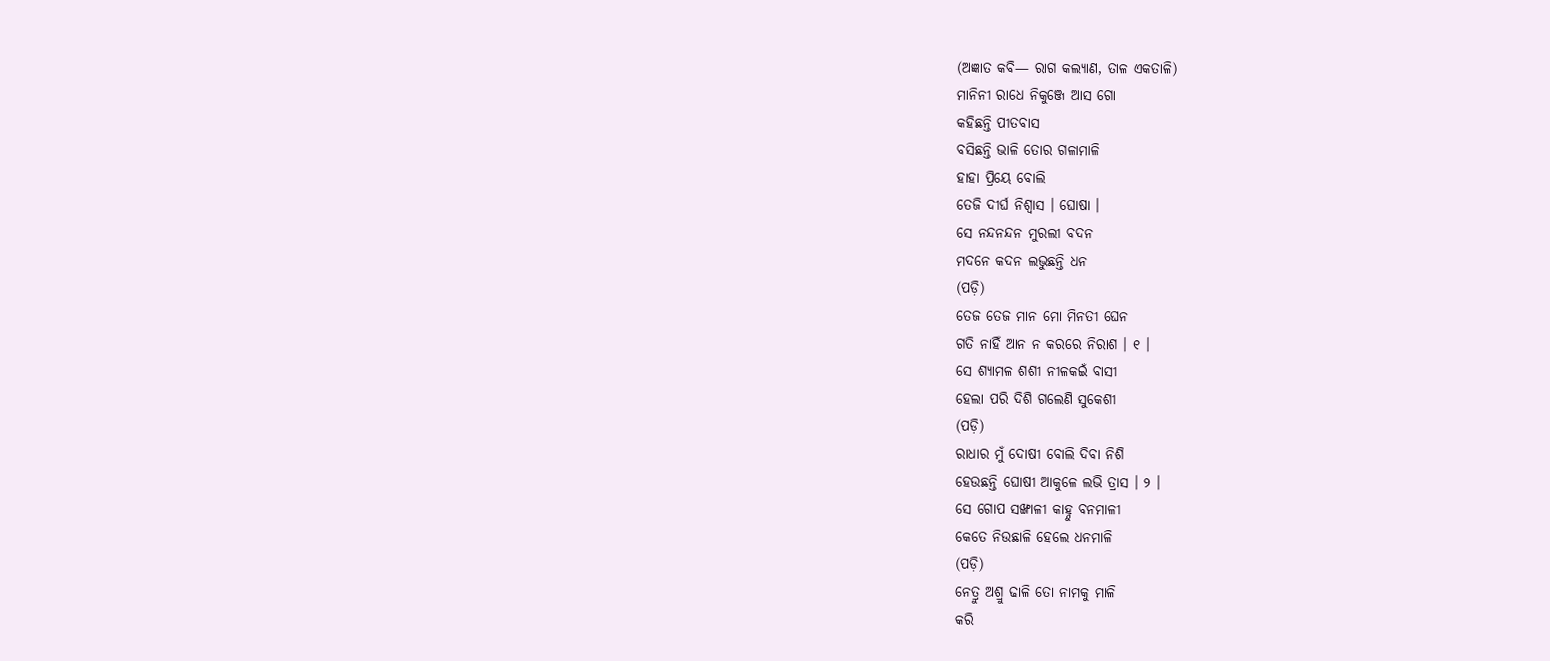(ଅଜ୍ଞାତ କବି— ରାଗ କଲ୍ୟାଣ, ତାଳ ଏକତାଳି)
ମାନିନୀ ରାଧେ ନିକୁଞ୍ଜେ ଆସ ଗୋ
କହିଛନ୍ତି ପୀତବାସ
ବସିଛନ୍ତି ଭାଳି ତୋର ଗଳାମାଳି
ହାହା ପ୍ରିୟେ ବୋଲି
ତେଜି ଦୀର୍ଘ ନିଶ୍ୱାସ । ଘୋଷା ।
ସେ ନନ୍ଦନନ୍ଦନ ମୁରଲୀ ବଦନ
ମଦନେ କଦନ ଲଭୁଛନ୍ତି ଧନ
(ପଡ଼ି)
ତେଜ ତେଜ ମାନ ମୋ ମିନତୀ ଘେନ
ଗତି ନାହିଁ ଆନ ନ କରରେ ନିରାଶ । ୧ ।
ସେ ଶ୍ୟାମଳ ଶଶୀ ନୀଳକଇଁ ବାସୀ
ହେଲା ପରି ଦିଶି ଗଲେଣି ସୁକେଶୀ
(ପଡ଼ି)
ରାଧାର ମୁଁ ଦୋଷୀ ବୋଲି ଦିବା ନିଶି
ହେଉଛନ୍ତି ଘୋଷୀ ଆକୁଳେ ଲଭି ତ୍ରାସ । ୨ ।
ସେ ଗୋପ ସଙ୍ଖାଳୀ କାହ୍ନୁ ବନମାଳୀ
କେତେ ନିଉଛାଳି ହେଲେ ଧନମାଳି
(ପଡ଼ି)
ନେତ୍ରୁ ଅଶ୍ରୁ ଢାଳି ତୋ ନାମକୁ ମାଳି
କରି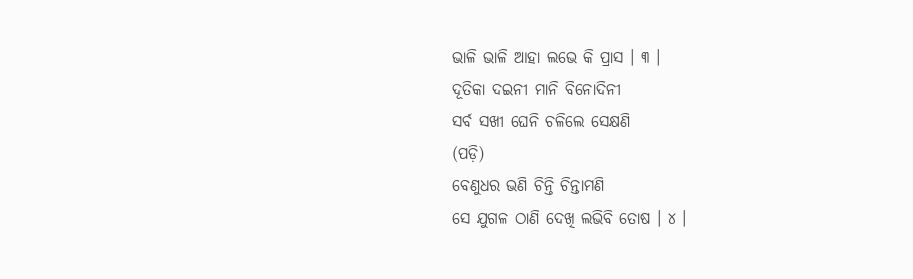ଭାଳି ଭାଳି ଆହା ଲଭେ କି ପ୍ରାସ । ୩ ।
ଦୂତିକା ଦଇନୀ ମାନି ବିନୋଦିନୀ
ସର୍ବ ସଖୀ ଘେନି ଚଳିଲେ ସେକ୍ଷଣି
(ପଡ଼ି)
ବେଣୁଧର ଭଣି ଚିନ୍ତି ଚିନ୍ତାମଣି
ସେ ଯୁଗଳ ଠାଣି ଦେଖି ଲଭିବି ତୋଷ । ୪ ।